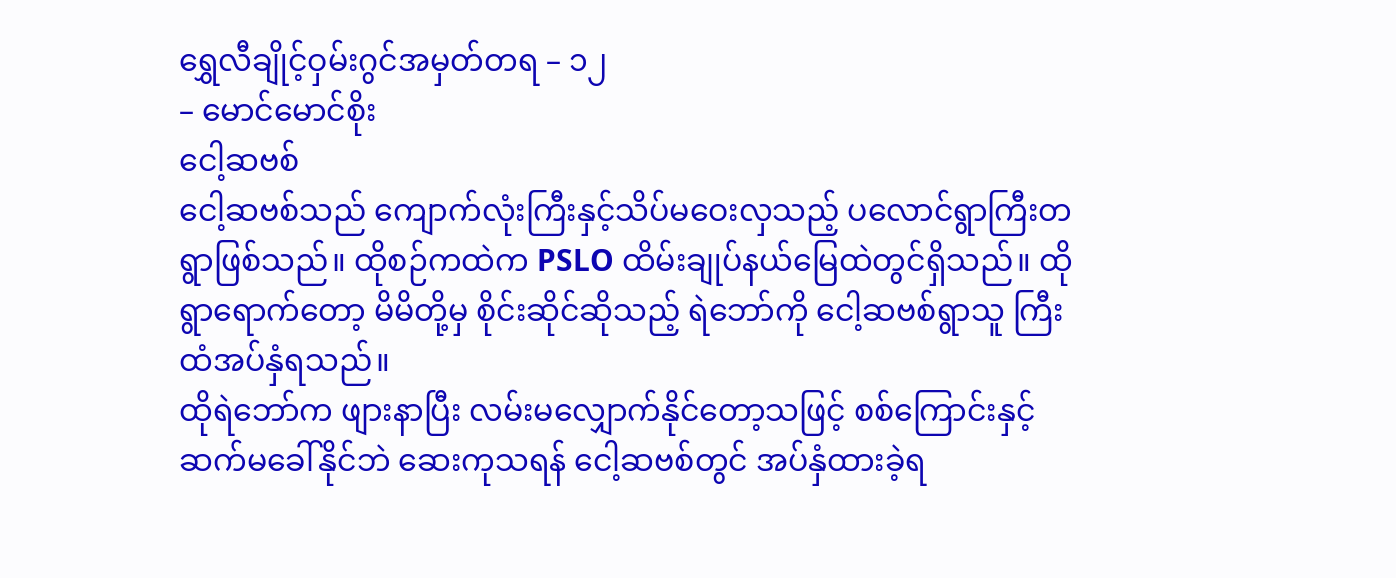ရွှေလီချိုင့်ဝှမ်းဂွင်အမှတ်တရ – ၁၂
– မောင်မောင်စိုး
ငေါ့ဆဗစ်
ငေါ့ဆဗစ်သည် ကျောက်လုံးကြီးနှင့်သိပ်မဝေးလှသည့် ပလောင်ရွာကြီးတရွာဖြစ်သည်။ ထိုစဉ်ကထဲက PSLO ထိမ်းချုပ်နယ်မြေထဲတွင်ရှိသည်။ ထိုရွာရောက်တော့ မိမိတို့မှ စိုင်းဆိုင်ဆိုသည့် ရဲဘော်ကို ငေါ့ဆဗစ်ရွာသူ ကြီးထံအပ်နှံရသည်။
ထိုရဲဘော်က ဖျားနာပြီး လမ်းမလျှောက်နိုင်တော့သဖြင့် စစ်ကြောင်းနှင့် ဆက်မခေါ်နိုင်ဘဲ ဆေးကုသရန် ငေါ့ဆဗစ်တွင် အပ်နှံထားခဲ့ရ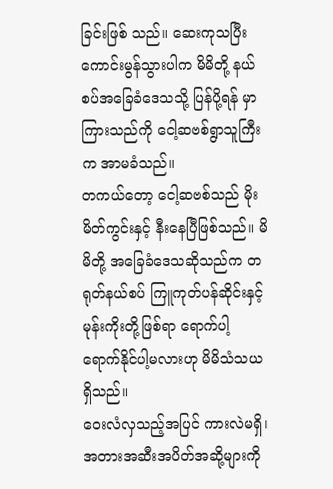ခြင်းဖြစ် သည်။ ဆေးကုသပြီး ကောင်းမွန်သွားပါက မိမိတို့ နယ်စပ်အခြေခံဒေသသို့ ပြန်ပို့ရန် မှာကြားသည်ကို ငေါ့ဆဗစ်ရွာသူကြီးက အာမခံသည်။
တကယ်တော့ ငေါ့ဆဗစ်သည် မိုးမိတ်ကွင်းနှင့် နီးနေပြီဖြစ်သည်။ မိမိတို့ အခြေခံဒေသဆိုသည်က တရုတ်နယ်စပ် ကြူကုတ်ပန်ဆိုင်းနှင့် မုန်းကိုးတို့ဖြစ်ရာ ရောက်ပါ့ ရောက်နိုင်ပါ့မလားဟု မိမိသံသယရှိသည်။
ဝေးလံလှသည့်အပြင် ကားလဲမရှိ၊ အတားအဆီးအပိတ်အဆို့များကို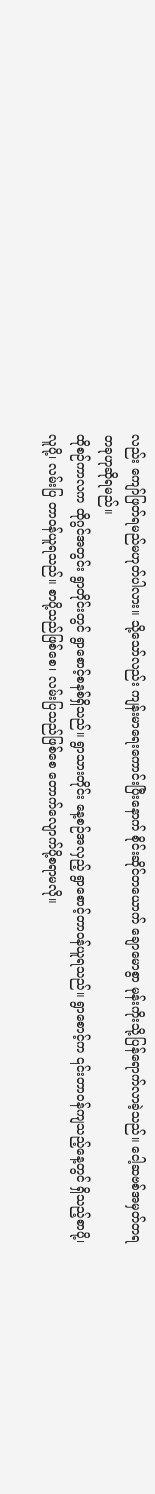လည်း ကျော်ဖြတ်ရမည်မဟုတ်ပါလား။ သို့သော်လည်း ကျန်းမာရေးကောင်းပြီးနောက် စိုင်းဆိုင်တယောက် ချောမောစွာ မုန်းကိုးသို့ပြန်ရောက်လာခဲ့သည်။ ငေါ့ဆဗစ်အမှတ်တရတခုဟုဆိုရမည်။
ထိုစဉ်ကာလက ထိုဂွင်အတွင်း ရွာတိုင်းတွင် ရွာစောင့်စနစ်ရှိသည်။ ရွာသားတိုင်း နေ့စဉ်အလှည့် ရွာစောင့်တာဝန်ယူရသည်။ ရွာစောင့်က ၎င်းတာဝန်ကျသည့်နေ့တွင် ရှိသည့်စာပို့၊လူပို့၊ လမ်းပြ တာဝန်ယူရသည်။ စာပို့သည်ဖြစ်စေ၊ လမ်းပြသည်ဖြစ်စေ တောက်လျောက်ပို့စရာမလို။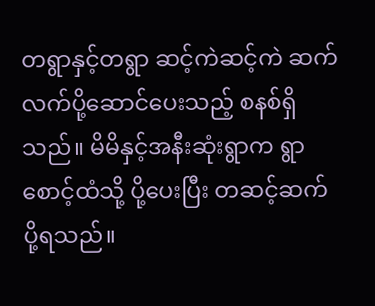တရွာနှင့်တရွာ ဆင့်ကဲဆင့်ကဲ ဆက်လက်ပို့ဆောင်ပေးသည့် စနစ်ရှိသည်။ မိမိနှင့်အနီးဆုံးရွာက ရွာစောင့်ထံသို့ ပို့ပေးပြီး တဆင့်ဆက်ပို့ရသည်။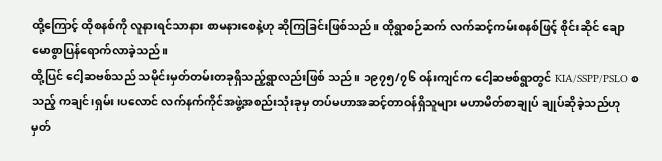ထို့ကြောင့် ထိုစနစ်ကို လူနားရင်သာနား စာမနားစေနဲ့ဟု ဆိုကြခြင်းဖြစ်သည်။ ထိုရွာစဉ်ဆက် လက်ဆင့်ကမ်းစနစ်ဖြင့် စိုင်းဆိုင် ချောမောစွာပြန်ရောက်လာခဲ့သည်။
ထို့ပြင် ငေါ့ဆဗစ်သည် သမိုင်းမှတ်တမ်းတခုရှိသည့်ရွာလည်းဖြစ် သည်။ ၁၉၇၅/၇၆ ဝန်းကျင်က ငေါ့ဆဗစ်ရွာတွင် KIA/SSPP/PSLO စသည့် ကချင်၊ရှမ်း၊ပလောင် လက်နက်ကိုင်အဖွဲ့အစည်းသုံးခုမှ တပ်မဟာအဆင့်တာဝန်ရှိသူများ မဟာမိတ်စာချုပ် ချုပ်ဆိုခဲ့သည်ဟု မှတ်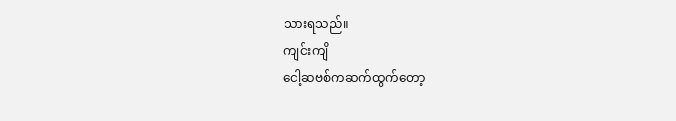သားရသည်။
ကျင်းကျိ
ငေါ့ဆဗစ်ကဆက်ထွက်တော့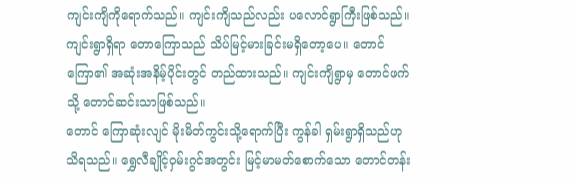ကျင်းကျိကိုရောက်သည်။ ကျင်းကျိသည်လည်း ပလောင်ရွာကြီးဖြစ်သည်။ ကျင်းရွာရှိရာ တောကြောသည် သိပ်မြင့်မားခြင်းမရှိတော့ပေ။ တောင်ကြော၏ အဆုံးအနိမ့်ပိုင်းတွင် တည်ထားသည်။ ကျင်းကျိရွာမှ တောင်ဖက်သို့ တောင်ဆင်းသာဖြစ်သည်။
တောင် ကြောဆုံးလျင် မိုးမိတ်ကွင်းသို့ရောက်ပြီး ကွန်ခါ ရှမ်းရွာရှိသည်ဟုသိရသည်။ ရွှေလီချိုင့်ဝှမ်းဂွင်အတွင်း မြင့်မာမတ်စောက်သော တောင်တန်း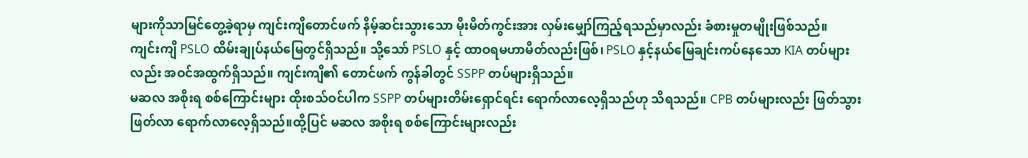များကိုသာမြင်တွေ့ခဲ့ရာမှ ကျင်းကျိတောင်ဖက် နိမ့်ဆင်းသွားသော မိုးမိတ်ကွင်းအား လှမ်းမျှော်ကြည့်ရသည်မှာလည်း ခံစားမှုတမျိုးဖြစ်သည်။
ကျင်းကျိ PSLO ထိမ်းချုပ်နယ်မြေတွင်ရှိသည်။ သို့သော် PSLO နှင့် ထာဝရမဟာမိတ်လည်းဖြစ်၊ PSLO နှင့်နယ်မြေချင်းကပ်နေသော KIA တပ်များလည်း အဝင်အထွက်ရှိသည်။ ကျင်းကျိ၏ တောင်ဖက် ကွန်ခါတွင် SSPP တပ်များရှိသည်။
မဆလ အစိုးရ စစ်ကြောင်းများ ထိုးစသ်ဝင်ပါက SSPP တပ်များတိမ်းရှောင်ရင်း ရောက်လာလေ့ရှိသည်ဟု သိရသည်။ CPB တပ်များလည်း ဖြတ်သွားဖြတ်လာ ရောက်လာလေ့ရှိသည်။ထို့ပြင် မဆလ အစိုးရ စစ်ကြောင်းများလည်း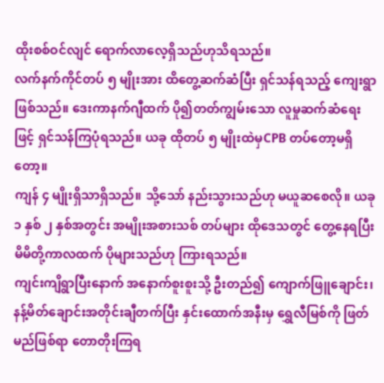ထိုးစစ်ဝင်လျင် ရောက်လာလေ့ရှိသည်ဟုသိရသည်။
လက်နက်ကိုင်တပ် ၅ မျိုးအား ထိတွေ့ဆက်ဆံပြီး ရှင်သန်ရသည့် ကျေးရွာဖြစ်သည်။ ဒေးကာနက်ဂျီထက် ပို၍တတ်ကျွမ်းသော လူမှုဆက်ဆံရေးဖြင့် ရှင်သန်ကြပုံရသည်။ ယခု ထိုတပ် ၅ မျိုးထဲမှCPB တပ်တော့မရှိတော့။
ကျန် ၄ မျိုးရှိသာရှိသည်။ သို့သော် နည်းသွားသည်ဟု မယူဆစေလို။ ယခု ၁ နှစ် ၂ နှစ်အတွင်း အမျိုးအစားသစ် တပ်များ ထိုဒေသတွင် တွေ့နေရပြီး မိမိတို့ကာလထက် ပိုများသည်ဟု ကြားရသည်။
ကျင်းကျိရွာပြီးနောက် အနောက်စူးစူးသို့ ဦးတည်၍ ကျောက်ဖြူချောင်း၊ နန့်မိတ်ချောင်းအတိုင်းချီတက်ပြီး နှင်းထောက်အနီးမှ ရွှေလီမြစ်ကို ဖြတ်မည်ဖြစ်ရာ တောတိုးကြရ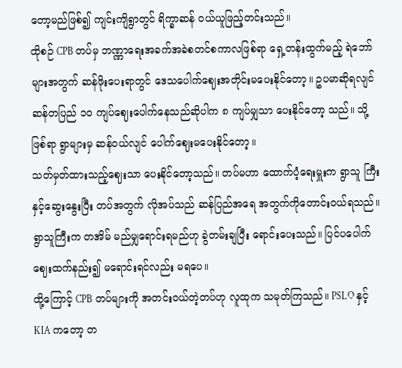တော့မည်ဖြစ်၍ ကျင်းကျိရွာတွင် ရိက္ခာဆန် ဝယ်ယူဖြည့်တင်းသည်။
ထိုစဉ် CPB တပ်မှ ဘဏ္ဏာရေးအခက်အခဲစတင်စကာလဖြစ်ရာ ရှေ့တန်းထွက်မည့် ရဲဘော်များအတွက် ဆန်ဖိုးပေးရာတွင် ဒေသပေါက်ဈေးအတိုင်းမပေးနိုင်တော့။ ဥပမာဆိုရလျင် ဆန်တပြည် ၁၀ ကျပ်ဈေးပေါက်နေသည်ဆိုပါက ၈ ကျပ်မျှသာ ပေးနိုင်တော့ သည်။ သို့ဖြစ်ရာ ရွာများမှ ဆန်ဝယ်လျင် ပေါက်ဈေးမပေးနိုင်တော့။
သတ်မှတ်ထားသည့်ဈေးသာ ပေးနိုင်တော့သည်။ တပ်မဟာ ထောက်ပံ့ရေးမှူးက ရွာသူ ကြီးနှင့်ဆွေးနွေးပြီး တပ်အတွက် လိုအပ်သည် ဆန်ပြည်အရေ အတွက်ကိုတောင်းဝယ်ရသည်။ ရွာသူကြီးက တအိမ် မည်မျှရောင်းရမည်ဟု ခွဲတမ်းချပြီး ရောင်းပေးသည်။ ပြင်ပပေါက်ဈေးထက်နည်း၍ မရောင်းရင်လည်း မရပေ။
ထို့ကြောင့် CPB တပ်များကို အတင်းဝယ်တဲ့တပ်ဟု လူထုက သမုတ်ကြသည်။ PSLO နှင့် KIA ကတော့ တ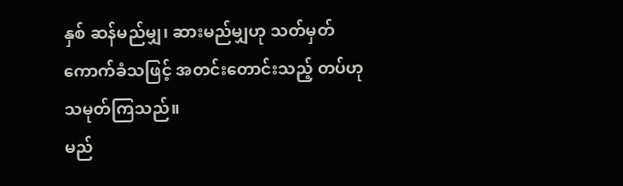နှစ် ဆန်မည်မျှ၊ ဆားမည်မျှဟု သတ်မှတ်ကောက်ခံသဖြင့် အတင်းတောင်းသည့် တပ်ဟု သမုတ်ကြသည်။
မည်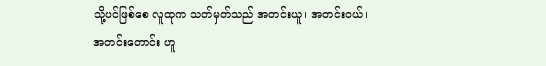သို့ပင်ဖြစ်စေ လူထုက သတ်မှတ်သည် အတင်းယူ၊ အတင်းဝယ်၊ အတင်းတောင်း ဟူ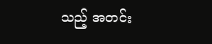သည့် အတင်း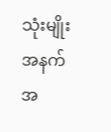သုံးမျိုးအနက် အ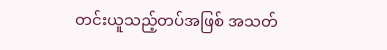တင်းယူသည့်တပ်အဖြစ် အသတ်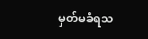မှတ်မခံရသ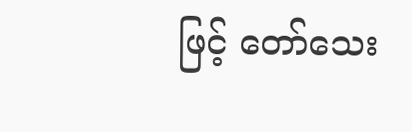ဖြင့် တော်သေး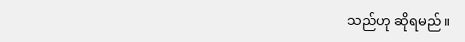သည်ဟု ဆိုရမည်။